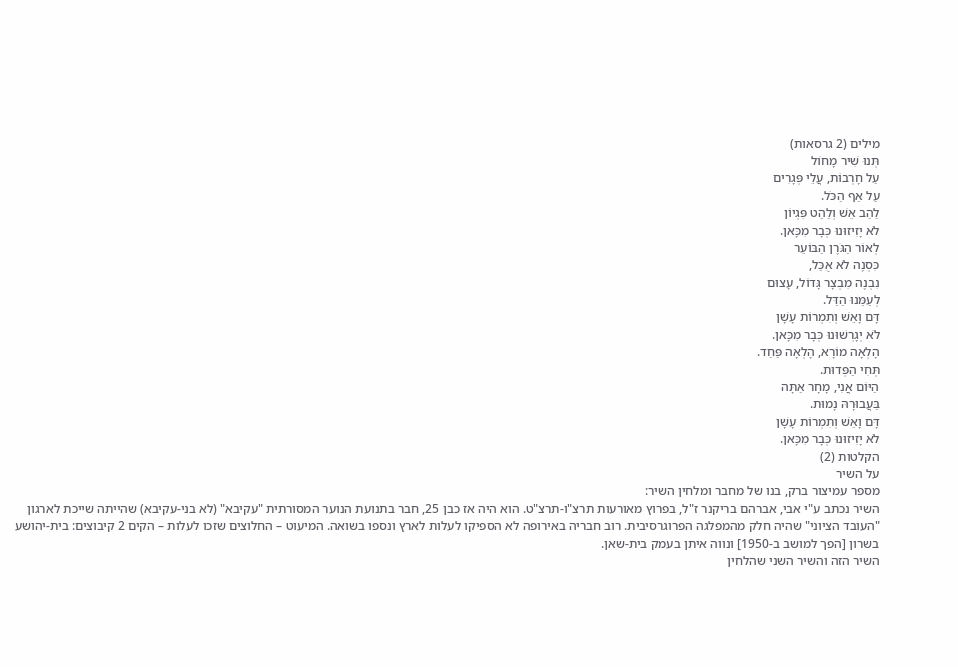מילים (2 גרסאות)
תְּנוּ שִׁיר מָחוֹל
עַל חָרְבוֹת, עֲלֵי פְּגָרִים
עַל אַף הַכֹּל.
לַהַב אֵשׁ וְלַהַט פִּגְיוֹן
לֹא יָזִיזוּנוּ כְּבָר מִכָּאן.
לְאוֹר הַגֹּרֶן הַבּוֹעֵר
כִּסְנֶה לֹא אֻכַּל,
נִבְנֶה מִבְצָר גָּדוֹל, עָצוּם
לְעַמֵּנוּ הַדַּל.
דָּם וָאֵשׁ וְתִמְרוֹת עָשָׁן
לֹא יְגָרְשׁוּנוּ כְּבָר מִכָּאן.
הָלְאָה מוֹרָא, הָלְאָה פַּחַד.
תְּחִי הַפְּדוּת.
הַיּוֹם אֲנִי, מָחָר אַתָּה
בַּעֲבוּרָהּ נָמוּת.
דָּם וָאֵשׁ וְתִמְרוֹת עָשָׁן
לֹא יָזִיזוּנוּ כְּבָר מִכָּאן.
הקלטות (2)
על השיר
מספר עמיצור ברק, בנו של מחבר ומלחין השיר:
השיר נכתב ע"י אבי, אברהם בריקנר ז"ל, בפרוץ מאורעות תרצ"ו-תרצ"ט. הוא היה אז כבן 25, חבר בתנועת הנוער המסורתית "עקיבא" (לא בני-עקיבא) שהייתה שייכת לארגון "העובד הציוני" שהיה חלק מהמפלגה הפרוגרסיבית. רוב חבריה באירופה לא הספיקו לעלות לארץ ונספו בשואה. המיעוט – החלוצים שזכו לעלות – הקים 2 קיבוצים: בית-יהושע בשרון [הפך למושב ב-1950] ונווה איתן בעמק בית-שאן.
השיר הזה והשיר השני שהלחין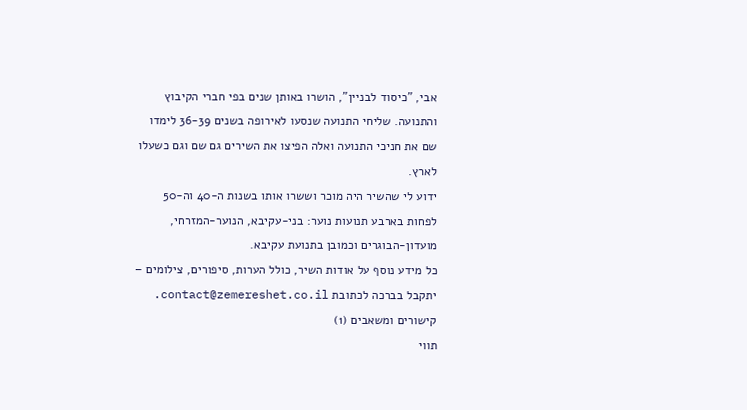אבי, "כיסוד לבניין", הושרו באותן שנים בפי חברי הקיבוץ והתנועה. שליחי התנועה שנסעו לאירופה בשנים 36-39 לימדו שם את חניכי התנועה ואלה הפיצו את השירים גם שם וגם כשעלו לארץ.
ידוע לי שהשיר היה מוכר וששרו אותו בשנות ה-40 וה-50 לפחות בארבע תנועות נוער: בני-עקיבא, הנוער-המזרחי, מועדון-הבוגרים וכמובן בתנועת עקיבא.
כל מידע נוסף על אודות השיר, כולל הערות, סיפורים, צילומים – יתקבל בברכה לכתובת contact@zemereshet.co.il.
קישורים ומשאבים (1)
תווי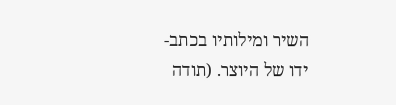השיר ומילותיו בכתב-ידו של היוצר. (תודה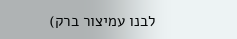לבנו עמיצור ברק)